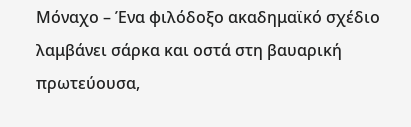Μόναχο – Ένα φιλόδοξο ακαδημαϊκό σχέδιο λαμβάνει σάρκα και οστά στη βαυαρική πρωτεύουσα,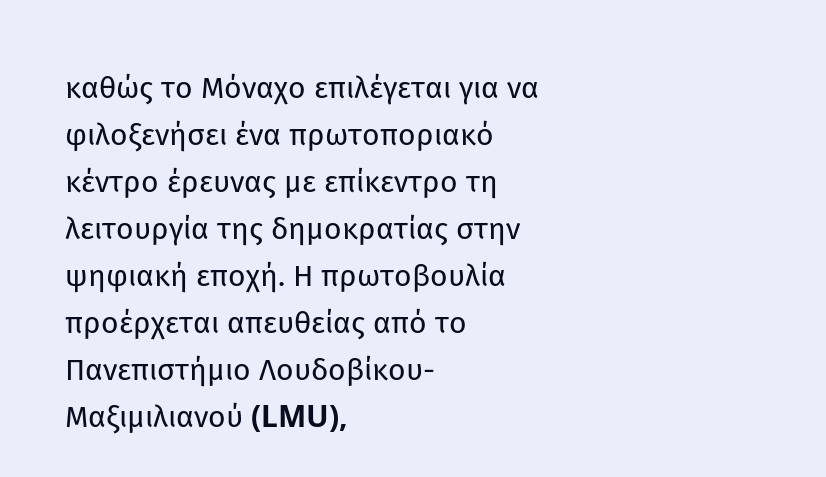καθώς το Μόναχο επιλέγεται για να φιλοξενήσει ένα πρωτοποριακό κέντρο έρευνας με επίκεντρο τη λειτουργία της δημοκρατίας στην ψηφιακή εποχή. Η πρωτοβουλία προέρχεται απευθείας από το Πανεπιστήμιο Λουδοβίκου-Μαξιμιλιανού (LMU),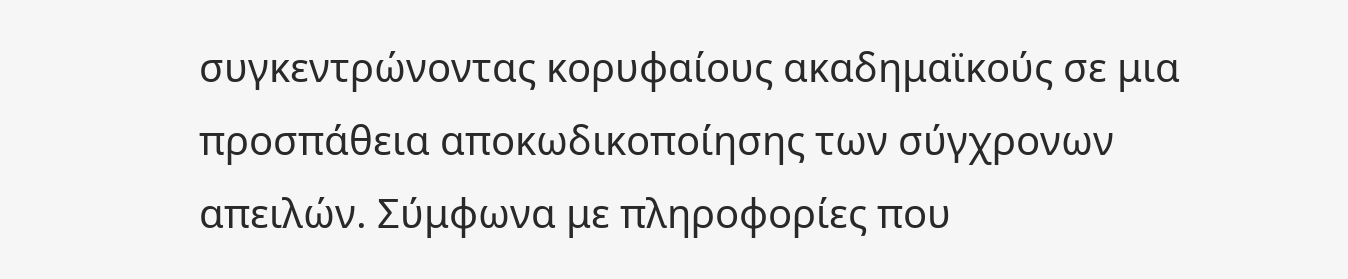συγκεντρώνοντας κορυφαίους ακαδημαϊκούς σε μια προσπάθεια αποκωδικοποίησης των σύγχρονων απειλών. Σύμφωνα με πληροφορίες που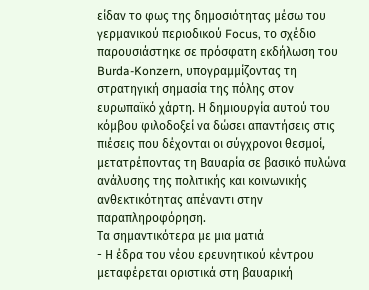είδαν το φως της δημοσιότητας μέσω του γερμανικού περιοδικού Focus, το σχέδιο παρουσιάστηκε σε πρόσφατη εκδήλωση του Burda-Konzern, υπογραμμίζοντας τη στρατηγική σημασία της πόλης στον ευρωπαϊκό χάρτη. Η δημιουργία αυτού του κόμβου φιλοδοξεί να δώσει απαντήσεις στις πιέσεις που δέχονται οι σύγχρονοι θεσμοί, μετατρέποντας τη Βαυαρία σε βασικό πυλώνα ανάλυσης της πολιτικής και κοινωνικής ανθεκτικότητας απέναντι στην παραπληροφόρηση.
Τα σημαντικότερα με μια ματιά
- Η έδρα του νέου ερευνητικού κέντρου μεταφέρεται οριστικά στη βαυαρική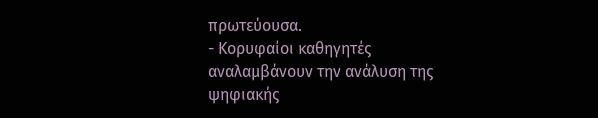πρωτεύουσα.
- Κορυφαίοι καθηγητές αναλαμβάνουν την ανάλυση της ψηφιακής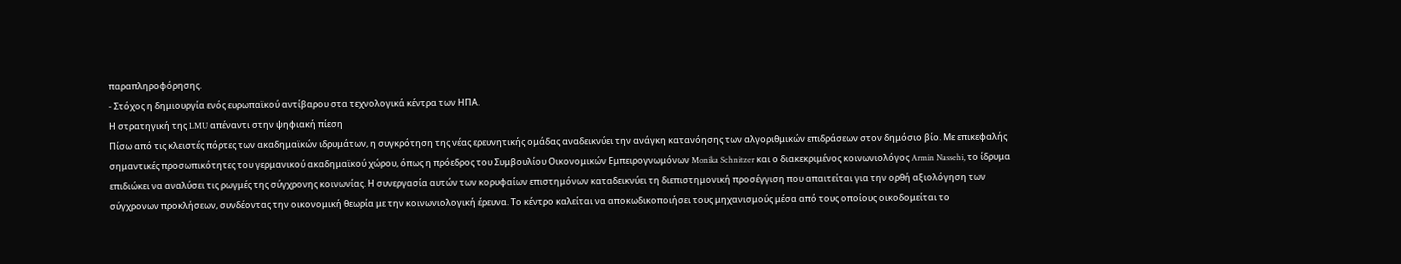παραπληροφόρησης.
- Στόχος η δημιουργία ενός ευρωπαϊκού αντίβαρου στα τεχνολογικά κέντρα των ΗΠΑ.
Η στρατηγική της LMU απέναντι στην ψηφιακή πίεση
Πίσω από τις κλειστές πόρτες των ακαδημαϊκών ιδρυμάτων, η συγκρότηση της νέας ερευνητικής ομάδας αναδεικνύει την ανάγκη κατανόησης των αλγοριθμικών επιδράσεων στον δημόσιο βίο. Με επικεφαλής σημαντικές προσωπικότητες του γερμανικού ακαδημαϊκού χώρου, όπως η πρόεδρος του Συμβουλίου Οικονομικών Εμπειρογνωμόνων Monika Schnitzer και ο διακεκριμένος κοινωνιολόγος Armin Nassehi, το ίδρυμα επιδιώκει να αναλύσει τις ρωγμές της σύγχρονης κοινωνίας. Η συνεργασία αυτών των κορυφαίων επιστημόνων καταδεικνύει τη διεπιστημονική προσέγγιση που απαιτείται για την ορθή αξιολόγηση των σύγχρονων προκλήσεων, συνδέοντας την οικονομική θεωρία με την κοινωνιολογική έρευνα. Το κέντρο καλείται να αποκωδικοποιήσει τους μηχανισμούς μέσα από τους οποίους οικοδομείται το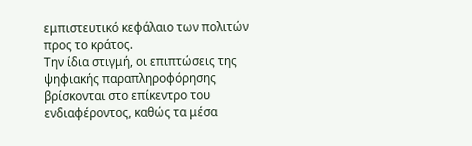εμπιστευτικό κεφάλαιο των πολιτών προς το κράτος.
Την ίδια στιγμή, οι επιπτώσεις της ψηφιακής παραπληροφόρησης βρίσκονται στο επίκεντρο του ενδιαφέροντος, καθώς τα μέσα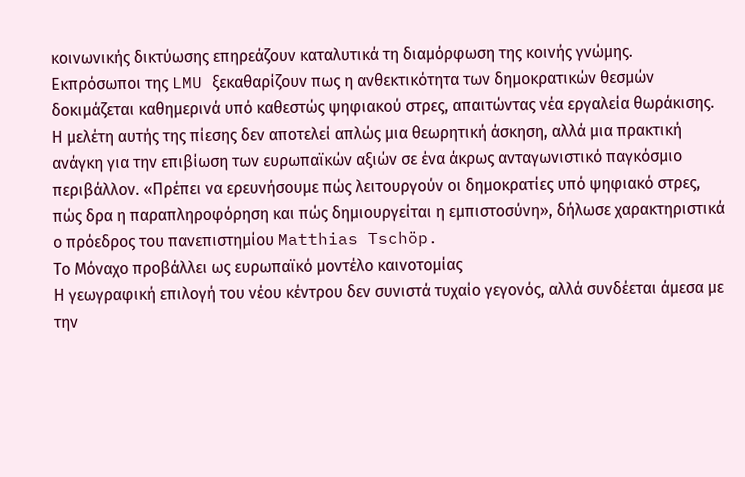κοινωνικής δικτύωσης επηρεάζουν καταλυτικά τη διαμόρφωση της κοινής γνώμης. Εκπρόσωποι της LMU ξεκαθαρίζουν πως η ανθεκτικότητα των δημοκρατικών θεσμών δοκιμάζεται καθημερινά υπό καθεστώς ψηφιακού στρες, απαιτώντας νέα εργαλεία θωράκισης. Η μελέτη αυτής της πίεσης δεν αποτελεί απλώς μια θεωρητική άσκηση, αλλά μια πρακτική ανάγκη για την επιβίωση των ευρωπαϊκών αξιών σε ένα άκρως ανταγωνιστικό παγκόσμιο περιβάλλον. «Πρέπει να ερευνήσουμε πώς λειτουργούν οι δημοκρατίες υπό ψηφιακό στρες, πώς δρα η παραπληροφόρηση και πώς δημιουργείται η εμπιστοσύνη», δήλωσε χαρακτηριστικά ο πρόεδρος του πανεπιστημίου Matthias Tschöp.
Το Μόναχο προβάλλει ως ευρωπαϊκό μοντέλο καινοτομίας
Η γεωγραφική επιλογή του νέου κέντρου δεν συνιστά τυχαίο γεγονός, αλλά συνδέεται άμεσα με την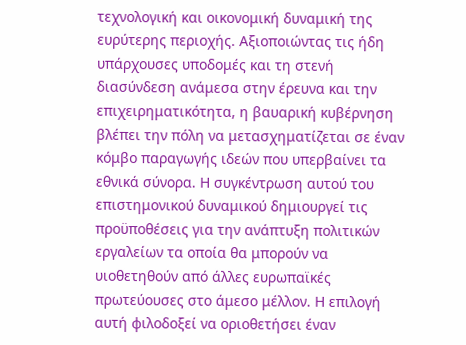τεχνολογική και οικονομική δυναμική της ευρύτερης περιοχής. Αξιοποιώντας τις ήδη υπάρχουσες υποδομές και τη στενή διασύνδεση ανάμεσα στην έρευνα και την επιχειρηματικότητα, η βαυαρική κυβέρνηση βλέπει την πόλη να μετασχηματίζεται σε έναν κόμβο παραγωγής ιδεών που υπερβαίνει τα εθνικά σύνορα. Η συγκέντρωση αυτού του επιστημονικού δυναμικού δημιουργεί τις προϋποθέσεις για την ανάπτυξη πολιτικών εργαλείων τα οποία θα μπορούν να υιοθετηθούν από άλλες ευρωπαϊκές πρωτεύουσες στο άμεσο μέλλον. Η επιλογή αυτή φιλοδοξεί να οριοθετήσει έναν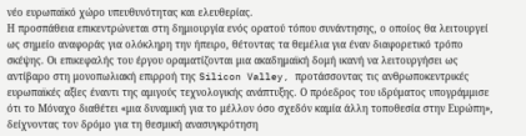νέο ευρωπαϊκό χώρο υπευθυνότητας και ελευθερίας.
Η προσπάθεια επικεντρώνεται στη δημιουργία ενός ορατού τόπου συνάντησης, ο οποίος θα λειτουργεί ως σημείο αναφοράς για ολόκληρη την ήπειρο, θέτοντας τα θεμέλια για έναν διαφορετικό τρόπο σκέψης. Οι επικεφαλής του έργου οραματίζονται μια ακαδημαϊκή δομή ικανή να λειτουργήσει ως αντίβαρο στη μονοπωλιακή επιρροή της Silicon Valley, προτάσσοντας τις ανθρωποκεντρικές ευρωπαϊκές αξίες έναντι της αμιγούς τεχνολογικής ανάπτυξης. Ο πρόεδρος του ιδρύματος υπογράμμισε ότι το Μόναχο διαθέτει «μια δυναμική για το μέλλον όσο σχεδόν καμία άλλη τοποθεσία στην Ευρώπη», δείχνοντας τον δρόμο για τη θεσμική ανασυγκρότηση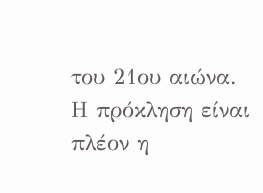του 21ου αιώνα. Η πρόκληση είναι πλέον η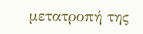μετατροπή της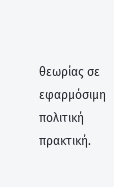θεωρίας σε εφαρμόσιμη πολιτική πρακτική.